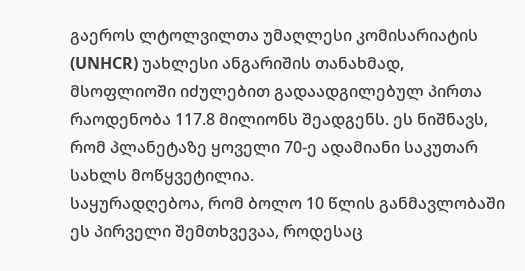გაეროს ლტოლვილთა უმაღლესი კომისარიატის (UNHCR) უახლესი ანგარიშის თანახმად, მსოფლიოში იძულებით გადაადგილებულ პირთა რაოდენობა 117.8 მილიონს შეადგენს. ეს ნიშნავს, რომ პლანეტაზე ყოველი 70-ე ადამიანი საკუთარ სახლს მოწყვეტილია.
საყურადღებოა, რომ ბოლო 10 წლის განმავლობაში ეს პირველი შემთხვევაა, როდესაც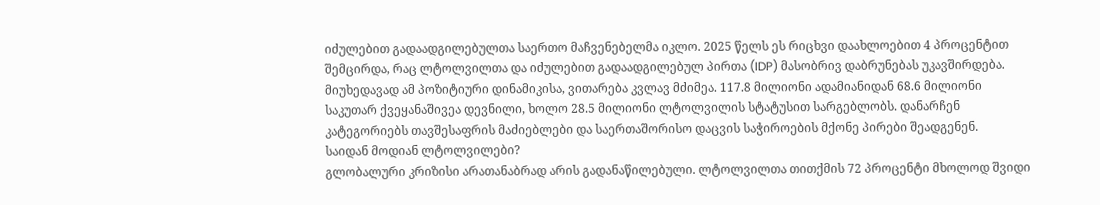იძულებით გადაადგილებულთა საერთო მაჩვენებელმა იკლო. 2025 წელს ეს რიცხვი დაახლოებით 4 პროცენტით შემცირდა, რაც ლტოლვილთა და იძულებით გადაადგილებულ პირთა (IDP) მასობრივ დაბრუნებას უკავშირდება.
მიუხედავად ამ პოზიტიური დინამიკისა, ვითარება კვლავ მძიმეა. 117.8 მილიონი ადამიანიდან 68.6 მილიონი საკუთარ ქვეყანაშივეა დევნილი, ხოლო 28.5 მილიონი ლტოლვილის სტატუსით სარგებლობს. დანარჩენ კატეგორიებს თავშესაფრის მაძიებლები და საერთაშორისო დაცვის საჭიროების მქონე პირები შეადგენენ.
საიდან მოდიან ლტოლვილები?
გლობალური კრიზისი არათანაბრად არის გადანაწილებული. ლტოლვილთა თითქმის 72 პროცენტი მხოლოდ შვიდი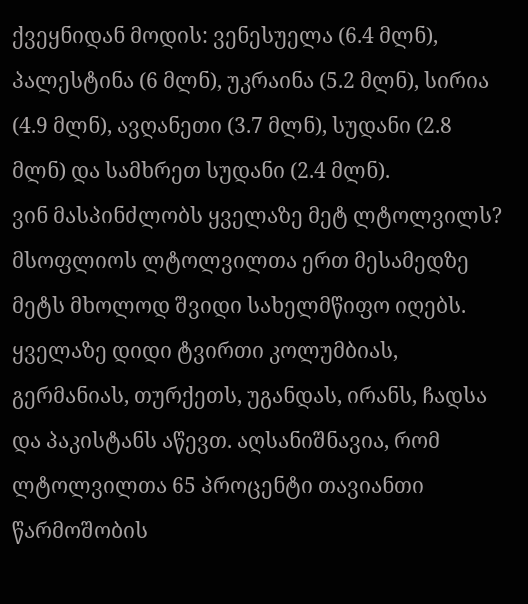ქვეყნიდან მოდის: ვენესუელა (6.4 მლნ), პალესტინა (6 მლნ), უკრაინა (5.2 მლნ), სირია (4.9 მლნ), ავღანეთი (3.7 მლნ), სუდანი (2.8 მლნ) და სამხრეთ სუდანი (2.4 მლნ).
ვინ მასპინძლობს ყველაზე მეტ ლტოლვილს?
მსოფლიოს ლტოლვილთა ერთ მესამედზე მეტს მხოლოდ შვიდი სახელმწიფო იღებს. ყველაზე დიდი ტვირთი კოლუმბიას, გერმანიას, თურქეთს, უგანდას, ირანს, ჩადსა და პაკისტანს აწევთ. აღსანიშნავია, რომ ლტოლვილთა 65 პროცენტი თავიანთი წარმოშობის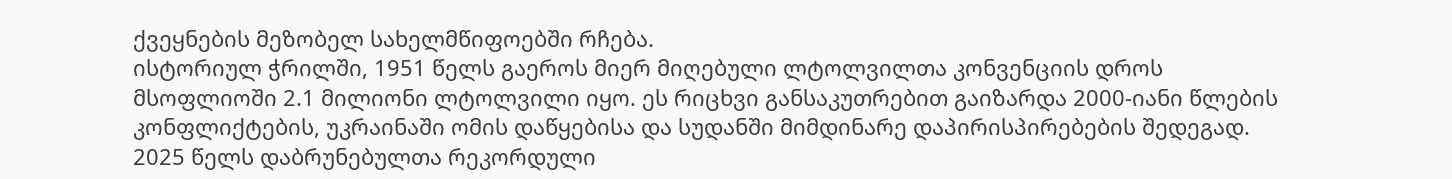ქვეყნების მეზობელ სახელმწიფოებში რჩება.
ისტორიულ ჭრილში, 1951 წელს გაეროს მიერ მიღებული ლტოლვილთა კონვენციის დროს მსოფლიოში 2.1 მილიონი ლტოლვილი იყო. ეს რიცხვი განსაკუთრებით გაიზარდა 2000-იანი წლების კონფლიქტების, უკრაინაში ომის დაწყებისა და სუდანში მიმდინარე დაპირისპირებების შედეგად.
2025 წელს დაბრუნებულთა რეკორდული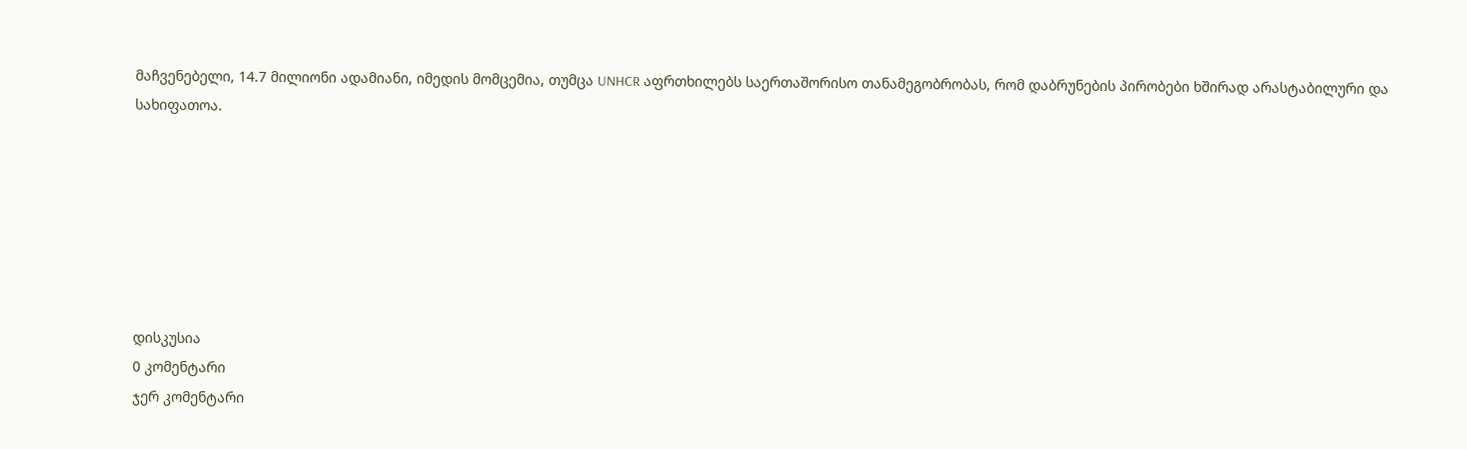მაჩვენებელი, 14.7 მილიონი ადამიანი, იმედის მომცემია, თუმცა UNHCR აფრთხილებს საერთაშორისო თანამეგობრობას, რომ დაბრუნების პირობები ხშირად არასტაბილური და სახიფათოა.







დისკუსია
0 კომენტარი
ჯერ კომენტარი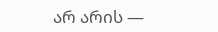არ არის —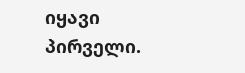იყავი პირველი.